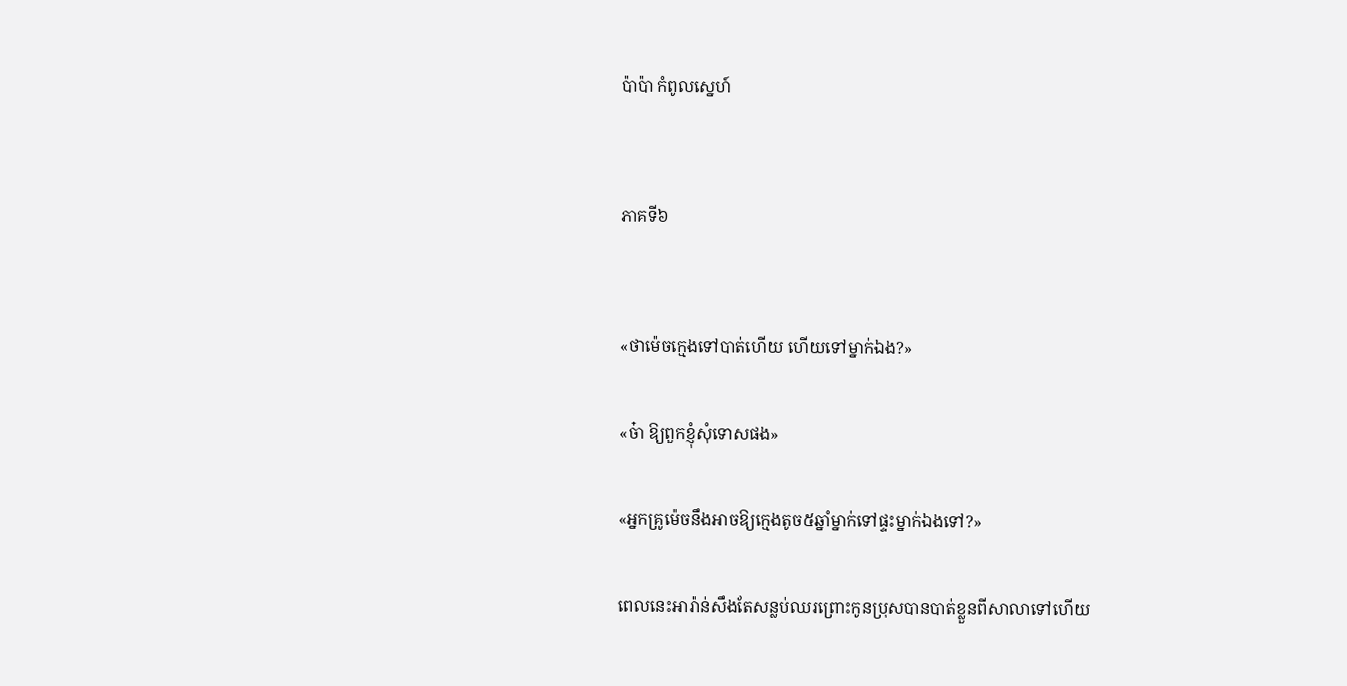ប៉ាប៉ា កំពូលស្នេហ៍


ភាគទី៦


«ថាម៉េចក្មេងទៅបាត់ហើយ ហើយទៅម្នាក់ឯង?»

«ច៎ា ឱ្យពួកខ្ញុំសុំទោសផង»

«អ្នកគ្រូម៉េចនឹងអាចឱ្យក្មេងតូច៥ឆ្នាំម្នាក់ទៅផ្ទះម្នាក់ឯងទៅ?»

ពេលនេះអារ៉ាន់សឹងតែសន្លប់ឈរព្រោះកូនប្រុសបានបាត់ខ្លួនពីសាលាទៅហើយ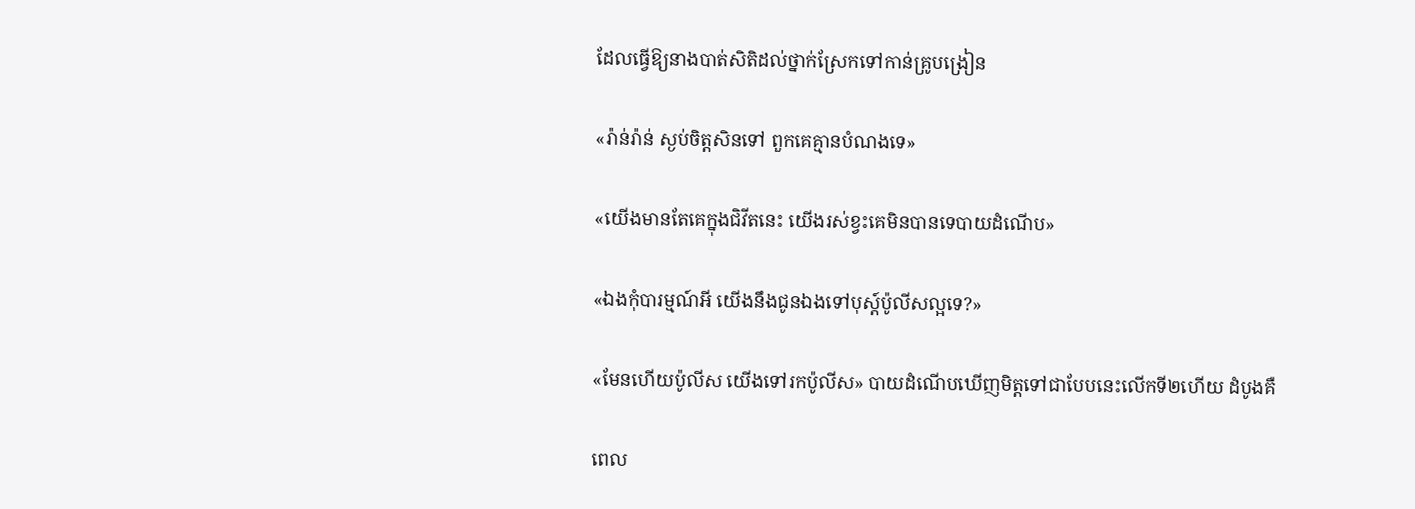ដែលធ្វើឱ្យនាងបាត់សិតិដល់ថ្នាក់ស្រែកទៅកាន់គ្រូបង្រៀន

«រ៉ាន់រ៉ាន់ ស្ងប់ចិត្តសិនទៅ ពួកគេគ្មានបំណងទេ»

«យើងមានតែគេក្នុងជិវីតនេះ យើងរស់ខ្វះគេមិនបានទេបាយដំណើប»

«ឯងកុំបារម្មណ៍អី យើងនឹងជូនឯងទៅបុស្ត៍ប៉ូលីសល្អទេ?»

«មែនហើយប៉ូលីស យើងទៅរកប៉ូលីស» បាយដំណើបឃើញមិត្តទៅជាបែបនេះលើកទី២ហើយ ដំបូងគឺ

ពេល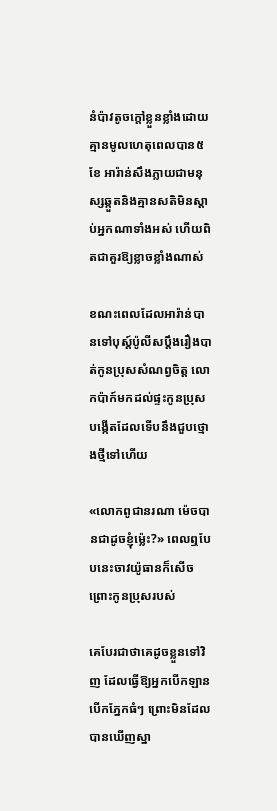នំប៉ាវតូចក្តៅខ្លួនខ្លាំងដោយគ្មានមូលហេតុពេលបាន៥ខែ អារ៉ាន់សឹងភ្លាយជាមនុស្សឆ្កួតនិងគ្មានសតិមិនស្តាប់អ្នកណាទាំងអស់ ហើយពិតជាគួរឱ្យខ្លាចខ្លាំងណាស់

ខណះពេលដែលអារ៉ាន់បានទៅបុស្ត៍ប៉ូលីសប្តឹងរឿងបាត់កូនប្រុសសំណព្វចិត្ត លោកប៉ាក៍មកដល់ផ្ទះកូនប្រុសបង្កើតដែលទើបនឹងជួបថ្មោងថ្មីទៅហើយ

«លោកពូជានរណា ម៉េចបានជាដូចខ្ញុំម្ល៉េះ?» ពេលឮបែបនេះចាវយ៉ូធានក៏សើចព្រោះកូនប្រុសរបស់

គេបែរជាថាគេដូចខ្លួនទៅវិញ ដែលធ្វើឱ្យអ្នកបើកឡានបើកភ្នែកធំៗ ព្រោះមិនដែលបានឃើញស្នា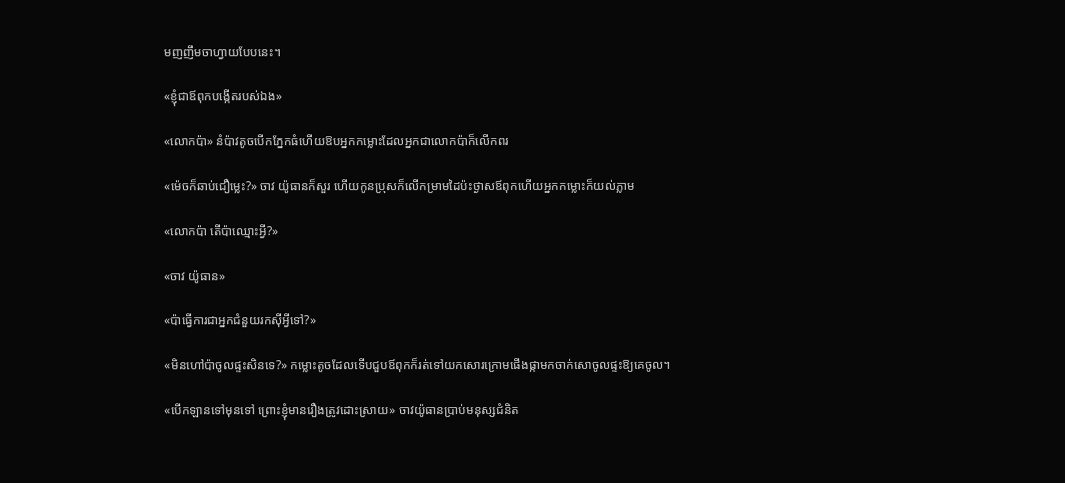មញញឹមចាហ្វាយបែបនេះ។

«ខ្ញុំជាឪពុកបង្កើតរបស់ឯង»

«លោកប៉ា» នំប៉ាវតូចបើកភ្នែកធំហើយឱបអ្នកកម្លោះដែលអ្នកជាលោកប៉ាក៏លើកពរ

«ម៉េចក៏ឆាប់ជឿម្លេះ?» ចាវ យ៉ូធានក៏សួរ ហើយកូនប្រុសក៏លើកម្រាមដៃប៉ះថ្ងាសឪពុកហើយអ្នកកម្លោះក៏យល់ភ្លាម

«លោកប៉ា តើប៉ាឈ្មោះអ្វី?»

«ចាវ យ៉ូធាន»

«ប៉ាធ្វើការជាអ្នកជំនួយរកស៊ីអ្វីទៅ?»

«មិនហៅប៉ាចូលផ្ទះសិនទេ?» កម្លោះតូចដែលទើបជួបឪពុកក៏រត់ទៅយកសោរក្រោមផើងផ្កាមកចាក់សោចូលផ្ទះឱ្យគេចូល។

«បើកឡានទៅមុនទៅ ព្រោះខ្ញុំមានរឿងត្រូវដោះស្រាយ» ចាវយ៉ូធានប្រាប់មនុស្សជំនិត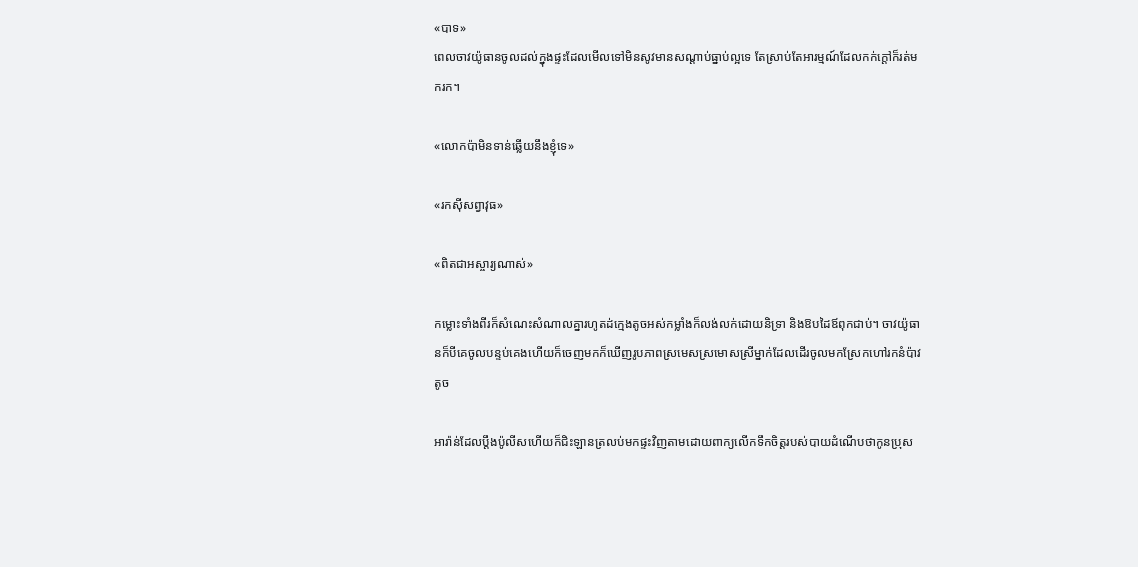«បាទ»
ពេលចាវយ៉ូធានចូលដល់ក្នុងផ្ទះដែលមើលទៅមិនសូវមានសណ្តាប់ធ្នាប់ល្អទេ តែស្រាប់តែអារម្មណ៍ដែលកក់ក្តៅក៏រត់មករក។

«លោកប៉ាមិនទាន់ឆ្លើយនឹងខ្ញុំទេ»

«រកស៊ីសព្វាវុធ»

«ពិតជាអស្ចារ្យណាស់»

កម្លោះទាំងពីរក៏សំណេះសំណាលគ្នារហូតដ់ក្មេងតូចអស់កម្លាំងក៏លង់លក់ដោយនិទ្រា និងឱបដៃឪពុកជាប់។ ចាវយ៉ូធានក៏បីគេចូលបន្ទប់គេងហើយក៏ចេញមកក៏ឃើញរូបភាពស្រមេសស្រមោសស្រីម្នាក់ដែលដើរចូលមកស្រែកហៅរកនំប៉ាវតូច

អារ៉ាន់ដែលប្តឹងប៉ូលីសហើយក៏ជិះឡានត្រលប់មកផ្ទះវិញតាមដោយពាក្យលើកទឹកចិត្តរបស់បាយដំណើបថាកូនប្រុស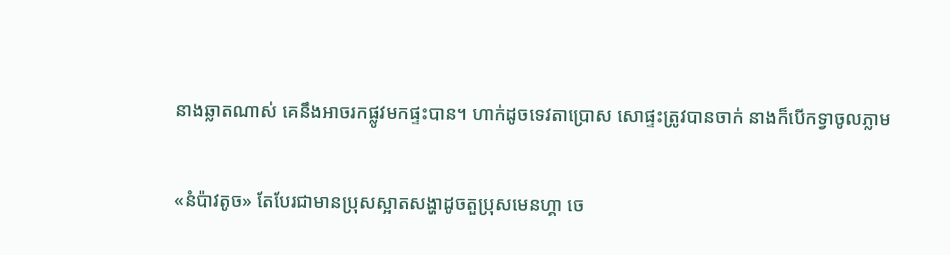នាងឆ្លាតណាស់ គេនឹងអាចរកផ្លូវមកផ្ទះបាន។ ហាក់ដូចទេវតាប្រោស សោផ្ទះត្រូវបានចាក់ នាងក៏បើកទ្វាចូលភ្លាម

«នំប៉ាវតូច» តែបែរជាមានប្រុសស្អាតសង្ហាដូចតួប្រុសមេនហ្គា ចេ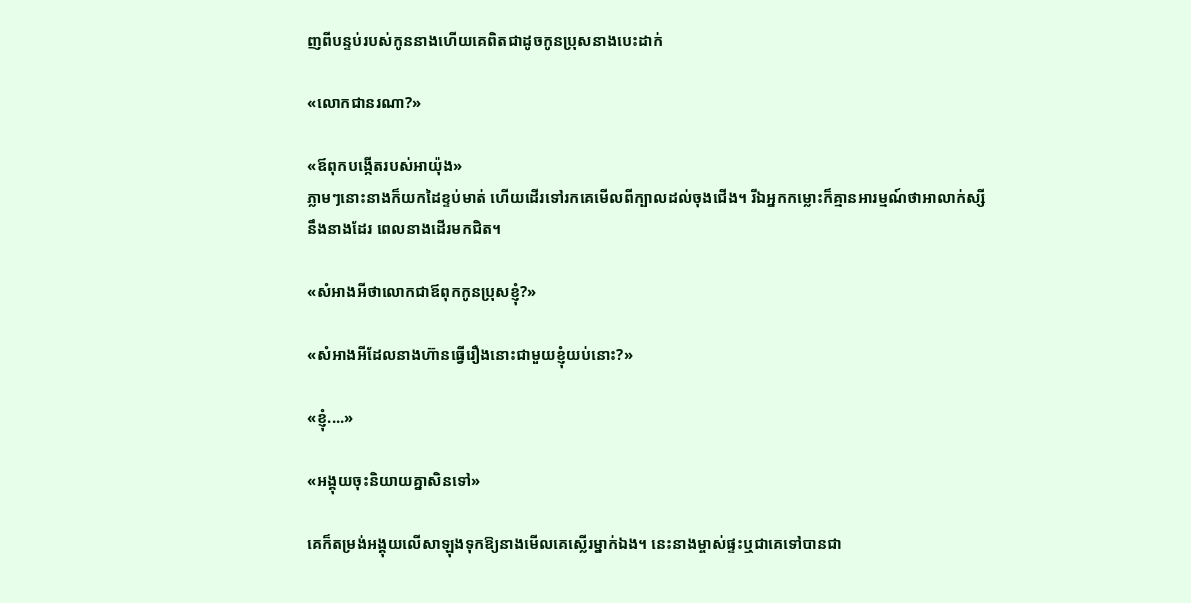ញពីបន្ទប់របស់កូននាងហើយគេពិតជាដូចកូនប្រុសនាងបេះដាក់

«លោកជានរណា?»

«ឪពុកបង្កើតរបស់អាយ៉ុង»
ភ្លាមៗនោះនាងក៏យកដៃខ្ទប់មាត់ ហើយដើរទៅរកគេមើលពីក្បាលដល់ចុងជើង។ រីឯអ្នកកម្លោះក៏គ្មានអារម្មណ៍ថាអាលាក់ស្សីនឹងនាងដែរ ពេលនាងដើរមកជិត។

«សំអាងអីថាលោកជាឪពុកកូនប្រុសខ្ញុំ?»

«សំអាងអីដែលនាងហ៊ានធ្វើរឿងនោះជាមួយខ្ញុំយប់នោះ?»

«ខ្ញុំ....»

«អង្គុយចុះនិយាយគ្នាសិនទៅ»

គេក៏តម្រង់អង្គុយលើសាឡុងទុកឱ្យនាងមើលគេស្លើរម្នាក់ឯង។ នេះនាងម្ចាស់ផ្ទះឬជាគេទៅបានជា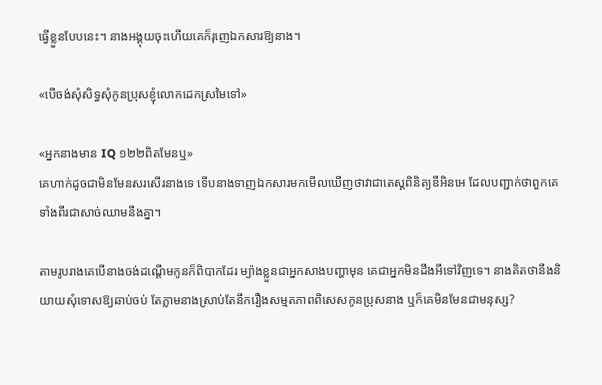ធ្វើខ្លួនបែបនេះ។ នាងអង្គុយចុះហើយគេក៏រុញេឯកសារឱ្យនាង។

«បើចង់សុំសិទ្ធសុំកូនប្រុសខ្ញុំលោកដេកស្រមៃទៅ»

«អ្នកនាងមាន IQ ១២២ពិតមែនឬ»
គេហាក់ដូចជាមិនមែនសរសើរនាងទេ ទើបនាងទាញឯកសារមកមើលឃើញថាវាជាតេស្តពិនិត្យឌីអិនអេ ដែលបញ្ជាក់ថាពួកគេទាំងពីរជាសាច់ឈាមនឹងគ្នា។

តាមរូបរាងគេបើនាងចង់ដណ្តើមកូនក៏ពិបាកដែរ ម្យ៉ាងខ្លួនជាអ្នកសាងបញ្ហាមុន គេជាអ្នកមិនដឹងអីទៅវិញទេ។ នាងគិតថានឹងនិយាយសុំទោសឱ្យឆាប់ចប់ តែភ្លាមនាងស្រាប់តែនឹករឿងសម្មតភាពពិសេសកូនប្រុសនាង ឬក៏គេមិនមែនជាមនុស្ស?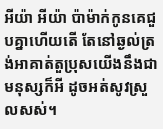អីយ៉ា អីយ៉ា ប៉ាម៉ាក់កូនគេជួបគ្នាហើយតើ តែនៅឆ្ងល់ត្រង់អាគាត់តួប្រុសយើងនឹងជាមនុស្សក៏អី ដូចអត់សូវស្រួលសស់។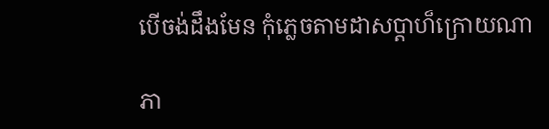បើចង់ដឹងមែន កុំភ្លេចតាមដាសប្តាហ៏ក្រោយណា

ភា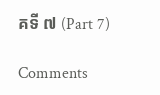គទី ៧ (Part 7)

Comments